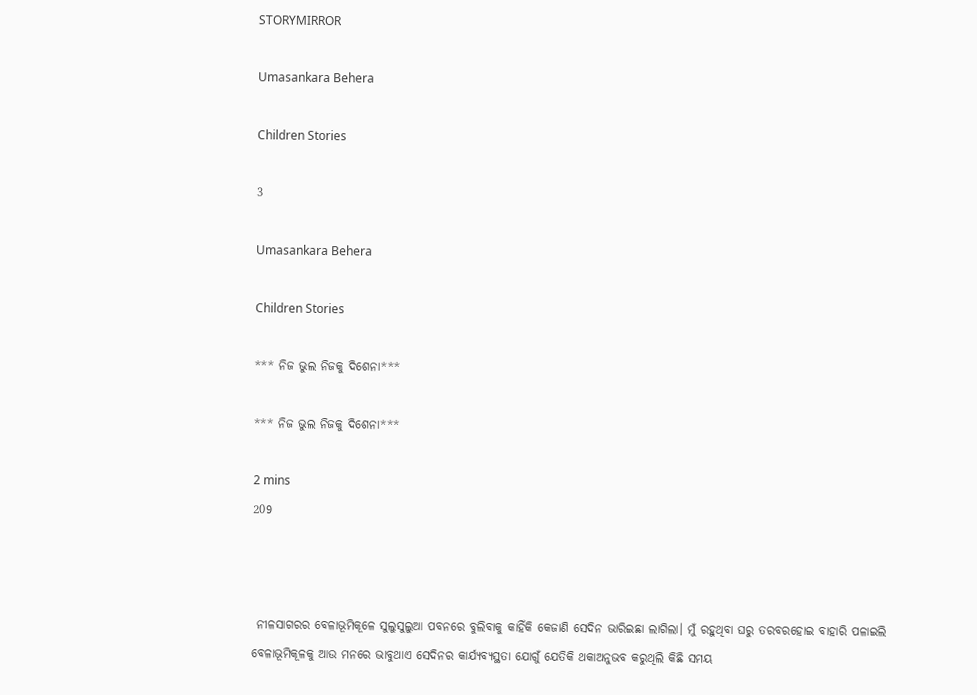STORYMIRROR

Umasankara Behera

Children Stories

3

Umasankara Behera

Children Stories

*** ନିଜ ଭୁଲ ନିଜକୁ ଦିଶେନା***

*** ନିଜ ଭୁଲ ନିଜକୁ ଦିଶେନା***

2 mins
209



 ନୀଳସାଗରର ବେଳାଭୂମିକୂଳେ ସୁଲୁସୁଲୁଆ ପବନରେ ବୁଲିବାକୁ କାହିଁକି କେଜାଣି ସେଦିନ ଭାରିଇଛା ଲାଗିଲା। ମୁଁ ରହୁଥିବା ଘରୁ ତରବରହୋଇ ବାହାରି ପଳାଇଲି ବେଳାଭୂମିକୂଳକୁ ଆଉ ମନରେ ଭାବୁଥାଏ ସେଦିନର କାର୍ଯ୍ୟବ୍ୟସ୍ଥତା ଯୋଗୁଁ ଯେତିକି ଥକାଅନୁଭବ କରୁଥିଲି କିଛି ସମୟ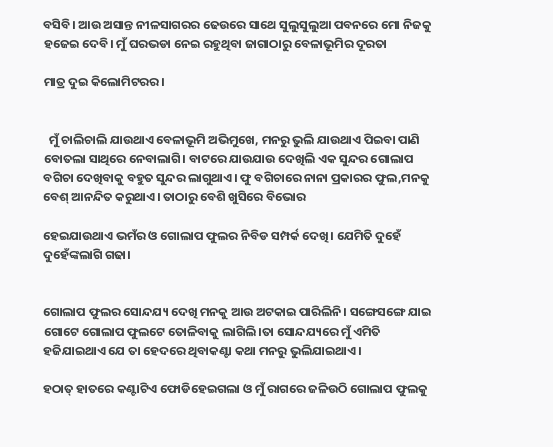ବସିବି। ଆଉ ଅସାନ୍ତ ନୀଳସାଗରର ଢେଉରେ ସାଥେ ସୁଲୁସୁଲୁଆ ପବନରେ ମୋ ନିଜକୁ ହଜେଇ ଦେବି। ମୁଁ ଘରଭଡା ନେଇ ରହୁଥିବା ଜାଗାଠାରୁ ବେଳାଭୂମିର ଦୂରତା

ମାତ୍ର ଦୁଇ କିଲୋମିଟରର।


  ମୁଁ ଚାଲିଚାଲି ଯାଉଥାଏ ବେଳାଭୂମି ଅଭିମୁଖେ, ମନରୁ ଭୁଲି ଯାଉଥାଏ ପିଇବା ପାଣି ବୋତଲା ସାଥିରେ ନେବାଲାଗି। ବାଟରେ ଯାଉଯାଉ ଦେଖିଲି ଏକ ସୁନ୍ଦର ଗୋଲାପ ବଗିଚା ଦେଖିବାକୁ ବହୁତ ସୁନ୍ଦର ଲାଗୁଥାଏ। ଫୁ ବଗିଚାରେ ନାନା ପ୍ରକାରର ଫୁଲ,ମନକୁ ବେଶ୍ ଆନନ୍ଦିତ କରୁଥାଏ। ତାଠାରୁ ବେଶି ଖୁସିରେ ବିଭୋର

ହେଇଯାଉଥାଏ ଭମଁର ଓ ଗୋଲାପ ଫୁଲର ନିବିଡ ସମ୍ପର୍କ ଦେଖି। ଯେମିତି ଦୁହେଁ ଦୁହେଁଙ୍କଲାଗି ଗଢା।


ଗୋଲାପ ଫୁଲର ସୋନ୍ଦଯ୍ୟ ଦେଖି ମନକୁ ଆଉ ଅଟକାଇ ପାରିଲିନି। ସଙ୍ଗେସଙ୍ଗେ ଯାଇ ଗୋଟେ ଗୋଲାପ ଫୁଲଟେ ତୋଳିବାକୁ ଲାଗିଲି।ତା ସୋନ୍ଦଯ୍ୟରେ ମୁଁ ଏମିତି ହଜିଯାଇଥାଏ ଯେ ତା ହେଦରେ ଥିବାକଣ୍ଟା କଥା ମନରୁ ଭୁଲିଯାଇଥାଏ।

ହଠାତ୍ ହାତରେ କଣ୍ଟାଟିଏ ଫୋଡିହେଇଗଲା ଓ ମୁଁ ରାଗରେ ଜଳିଉଠି ଗୋଲାପ ଫୁଲକୁ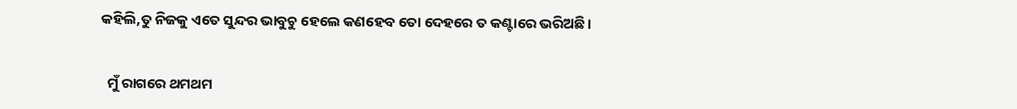କହିଲି,ତୁ ନିଜକୁ ଏତେ ସୁନ୍ଦର ଭାବୁଚୁ ହେଲେ କଣହେବ ତୋ ଦେହରେ ତ କଣ୍ଟାରେ ଭରିଅଛି।


  ମୁଁ ରାଗରେ ଥମଥମ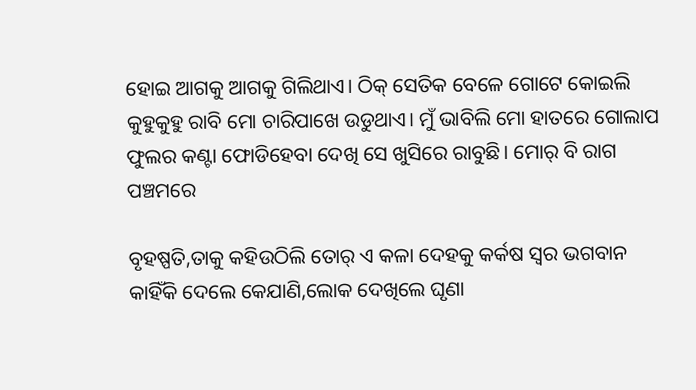ହୋଇ ଆଗକୁ ଆଗକୁ ଗିଲିଥାଏ। ଠିକ୍ ସେତିକ ବେଳେ ଗୋଟେ କୋଇଲି କୁହୁକୁହୁ ରାବି ମୋ ଚାରିପାଖେ ଉଡୁଥାଏ। ମୁଁ ଭାବିଲି ମୋ ହାତରେ ଗୋଲାପ ଫୁଲର କଣ୍ଟା ଫୋଡିହେବା ଦେଖି ସେ ଖୁସିରେ ରାବୁଛି। ମୋର୍ ବି ରାଗ ପଞ୍ଚମରେ

ବୃହଷ୍ପତି,ତାକୁ କହିଉଠିଲି ତୋର୍ ଏ କଳା ଦେହକୁ କର୍କଷ ସ୍ବର ଭଗବାନ କାହିଁକି ଦେଲେ କେଯାଣି,ଲୋକ ଦେଖିଲେ ଘୃଣା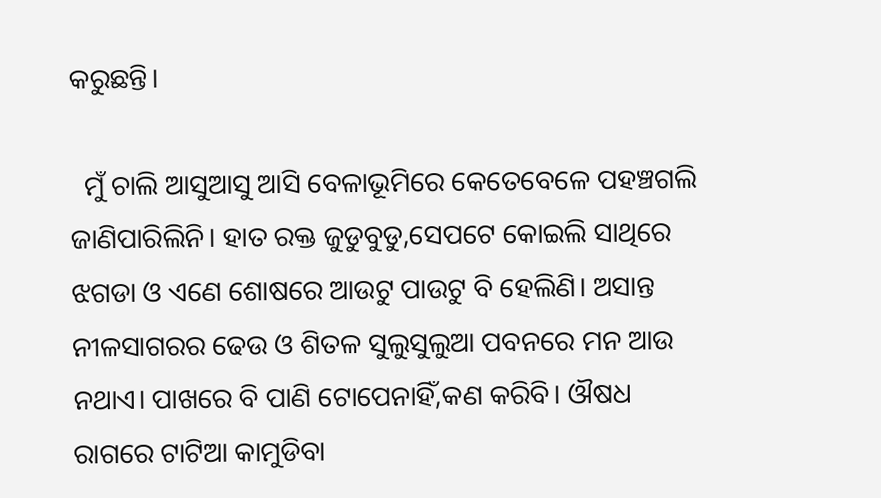କରୁଛନ୍ତି।

  ମୁଁ ଚାଲି ଆସୁଆସୁ ଆସି ବେଳାଭୂମିରେ କେତେବେଳେ ପହଞ୍ଚଗଲି ଜାଣିପାରିଲିନି। ହାତ ରକ୍ତ ଜୁଡୁବୁଡୁ,ସେପଟେ କୋଇଲି ସାଥିରେ ଝଗଡା ଓ ଏଣେ ଶୋଷରେ ଆଉଟୁ ପାଉଟୁ ବି ହେଲିଣି। ଅସାନ୍ତ ନୀଳସାଗରର ଢେଉ ଓ ଶିତଳ ସୁଲୁସୁଲୁଆ ପବନରେ ମନ ଆଉ ନଥାଏ। ପାଖରେ ବି ପାଣି ଟୋପେନାହିଁ,କଣ କରିବି। ଔଷଧ ରାଗରେ ଟାଟିଆ କାମୁଡିବା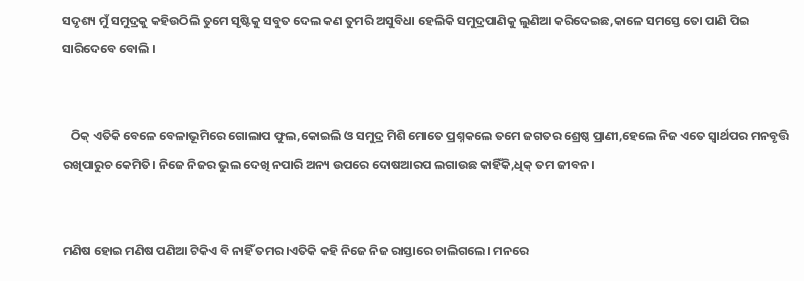ସଦୃଶ୍ୟ ମୁଁ ସମୁଦ୍ରକୁ କହିଉଠିଲି ତୁମେ ସୃଷ୍ଟିକୁ ସବୁତ ଦେଲ କଣ ତୁମରି ଅସୁବିଧା ହେଲିକି ସମୁଦ୍ରପାଣିକୁ ଲୁଣିଆ କରିଦେଇଛ,କାଳେ ସମସ୍ତେ ତୋ ପାଣି ପିଇ ସାରିଦେବେ ବୋଲି ।


   ଠିକ୍ ଏତିକି ବେଳେ ବେଳାଭୂମିରେ ଗୋଲାପ ଫୁଲ,କୋଇଲି ଓ ସମୁଦ୍ର ମିଶି ମୋତେ ପ୍ରଶ୍ନକଲେ ତମେ ଜଗତର ଶ୍ରେଷ୍ଠ ପ୍ରାଣୀ,ହେଲେ ନିଜ ଏତେ ସ୍ବାର୍ଥପର ମନବୃତ୍ତି ରଖିପାରୁଚ କେମିତି। ନିଜେ ନିଜର ଭୁଲ ଦେଖି ନପାରି ଅନ୍ୟ ଉପରେ ଦୋଷଆରପ ଲଗାଉଛ କାହିଁକି,ଧିକ୍ ତମ ଜୀବନ।


ମଣିଷ ହୋଇ ମଣିଷ ପଣିଆ ଟିକିଏ ବି ନାହିଁ ତମର।ଏତିକି କହି ନିଜେ ନିଜ ରାସ୍ତାରେ ଚାଲିଗଲେ। ମନରେ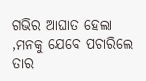ଗଭିର ଆଘାତ ହେଲା ,ମନକୁ ଯେବେ ପଚାରିଲେ ତାର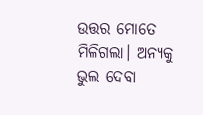ଉତ୍ତର ମୋତେ ମିଳିଗଲା। ଅନ୍ୟକୁ ଭୁଲ ଦେବା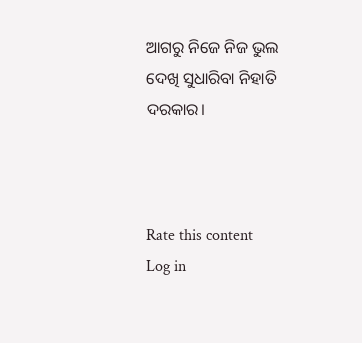ଆଗରୁ ନିଜେ ନିଜ ଭୁଲ ଦେଖି ସୁଧାରିବା ନିହାତି ଦରକାର।



Rate this content
Log in